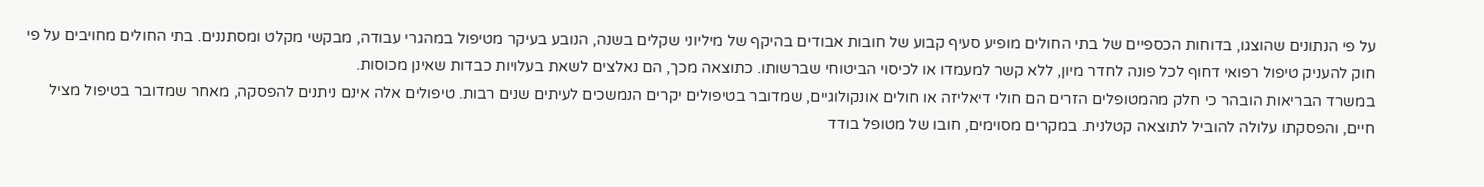על פי הנתונים שהוצגו, בדוחות הכספיים של בתי החולים מופיע סעיף קבוע של חובות אבודים בהיקף של מיליוני שקלים בשנה, הנובע בעיקר מטיפול במהגרי עבודה, מבקשי מקלט ומסתננים. בתי החולים מחויבים על פי חוק להעניק טיפול רפואי דחוף לכל פונה לחדר מיון, ללא קשר למעמדו או לכיסוי הביטוחי שברשותו. כתוצאה מכך, הם נאלצים לשאת בעלויות כבדות שאינן מכוסות.
במשרד הבריאות הובהר כי חלק מהמטופלים הזרים הם חולי דיאליזה או חולים אונקולוגיים, שמדובר בטיפולים יקרים הנמשכים לעיתים שנים רבות. טיפולים אלה אינם ניתנים להפסקה, מאחר שמדובר בטיפול מציל חיים, והפסקתו עלולה להוביל לתוצאה קטלנית. במקרים מסוימים, חובו של מטופל בודד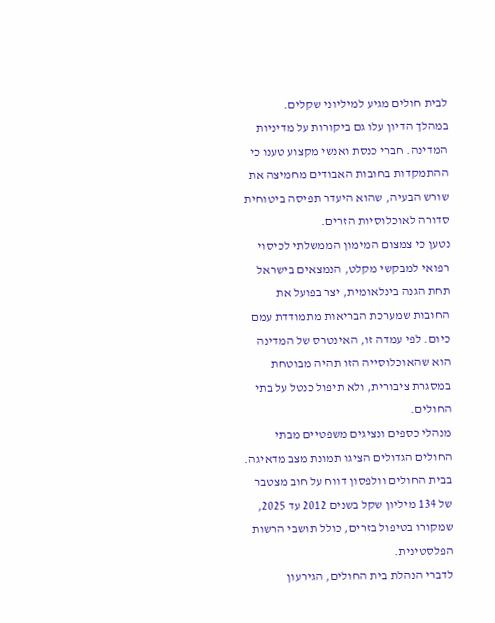לבית חולים מגיע למיליוני שקלים.
במהלך הדיון עלו גם ביקורות על מדיניות המדינה. חברי כנסת ואנשי מקצוע טענו כי ההתמקדות בחובות האבודים מחמיצה את שורש הבעיה, שהוא היעדר תפיסה ביטוחית סדורה לאוכלוסיות הזרים.
נטען כי צמצום המימון הממשלתי לכיסוי רפואי למבקשי מקלט, הנמצאים בישראל תחת הגנה בינלאומית, יצר בפועל את החובות שמערכת הבריאות מתמודדת עמם כיום. לפי עמדה זו, האינטרס של המדינה הוא שהאוכלוסייה הזו תהיה מבוטחת במסגרת ציבורית, ולא תיפול כנטל על בתי החולים.
מנהלי כספים ונציגים משפטיים מבתי החולים הגדולים הציגו תמונת מצב מדאיגה. בבית החולים וולפסון דווח על חוב מצטבר של 134 מיליון שקל בשנים 2012 עד 2025, שמקורו בטיפול בזרים, כולל תושבי הרשות הפלסטינית.
לדברי הנהלת בית החולים, הגירעון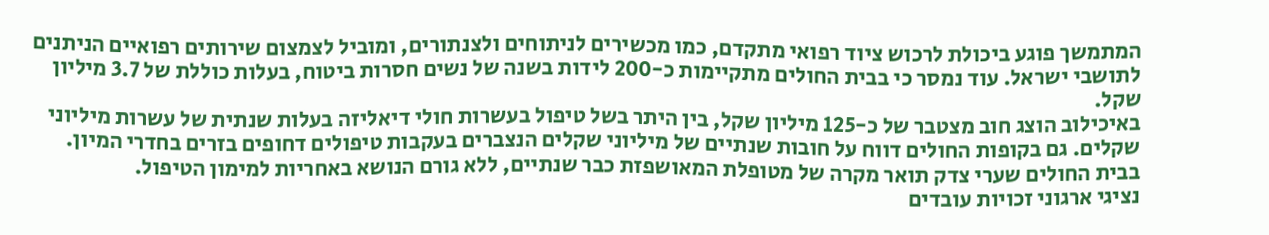המתמשך פוגע ביכולת לרכוש ציוד רפואי מתקדם, כמו מכשירים לניתוחים ולצנתורים, ומוביל לצמצום שירותים רפואיים הניתנים לתושבי ישראל. עוד נמסר כי בבית החולים מתקיימות כ-200 לידות בשנה של נשים חסרות ביטוח, בעלות כוללת של 3.7 מיליון שקל.
באיכילוב הוצג חוב מצטבר של כ-125 מיליון שקל, בין היתר בשל טיפול בעשרות חולי דיאליזה בעלות שנתית של עשרות מיליוני שקלים. גם בקופות החולים דווח על חובות שנתיים של מיליוני שקלים הנצברים בעקבות טיפולים דחופים בזרים בחדרי המיון. בבית החולים שערי צדק תואר מקרה של מטופלת המאושפזת כבר שנתיים, ללא גורם הנושא באחריות למימון הטיפול.
נציגי ארגוני זכויות עובדים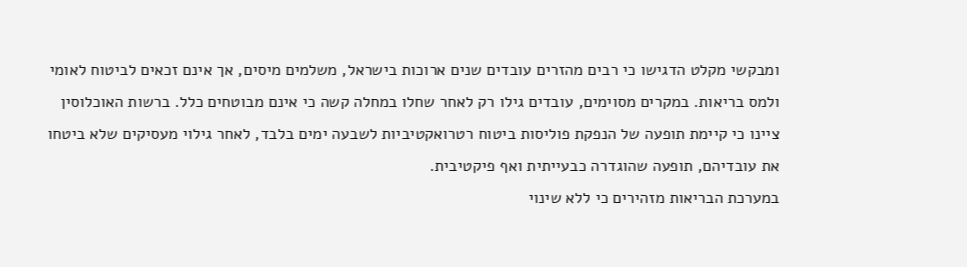ומבקשי מקלט הדגישו כי רבים מהזרים עובדים שנים ארוכות בישראל, משלמים מיסים, אך אינם זכאים לביטוח לאומי ולמס בריאות. במקרים מסוימים, עובדים גילו רק לאחר שחלו במחלה קשה כי אינם מבוטחים כלל. ברשות האוכלוסין ציינו כי קיימת תופעה של הנפקת פוליסות ביטוח רטרואקטיביות לשבעה ימים בלבד, לאחר גילוי מעסיקים שלא ביטחו את עובדיהם, תופעה שהוגדרה כבעייתית ואף פיקטיבית.
במערכת הבריאות מזהירים כי ללא שינוי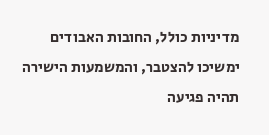מדיניות כולל, החובות האבודים ימשיכו להצטבר, והמשמעות הישירה תהיה פגיעה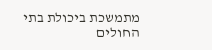מתמשכת ביכולת בתי החולים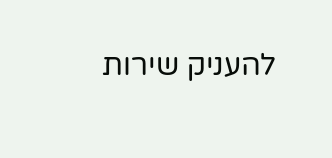להעניק שירות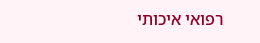רפואי איכותי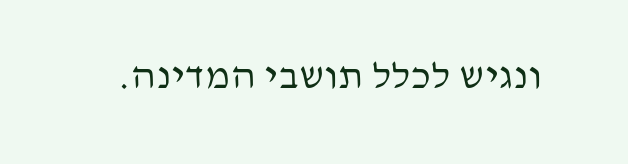ונגיש לכלל תושבי המדינה.